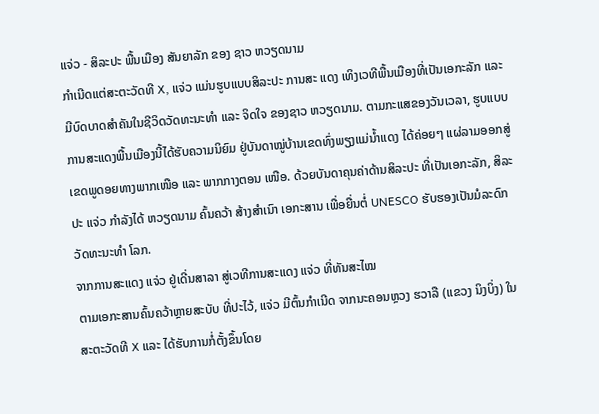ແຈ່ວ - ສິລະປະ ພື້ນເມືອງ ສັນຍາລັກ ຂອງ ຊາວ ຫວຽດນາມ
ກຳເນີດແຕ່ສະຕະວັດທີ X, ແຈ່ວ ແມ່ນຮູບແບບສິລະປະ ການສະ ແດງ ເທິງເວທີພື້ນເມືອງທີ່ເປັນເອກະລັກ ແລະ ມີບົດບາດສຳຄັນໃນຊີວິດວັດທະນະທຳ ແລະ ຈິດໃຈ ຂອງຊາວ ຫວຽດນາມ. ຕາມກະແສຂອງວັນເວລາ, ຮູບແບບການສະແດງພື້ນເມືອງນີ້ໄດ້ຮັບຄວາມນິຍົມ ຢູ່ບັນດາໝູ່ບ້ານເຂດທົ່ງພຽງແມ່ນ້ຳແດງ ໄດ້ຄ່ອຍໆ ແຜ່ລາມອອກສູ່ເຂດພູດອຍທາງພາກເໜືອ ແລະ ພາກກາງຕອນ ເໜືອ. ດ້ວຍບັນດາຄຸນຄ່າດ້ານສິລະປະ ທີ່ເປັນເອກະລັກ, ສິລະປະ ແຈ່ວ ກຳລັງໄດ້ ຫວຽດນາມ ຄົ້ນຄວ້າ ສ້າງສໍາເນົາ ເອກະສານ ເພື່ອຍື່ນຕໍ່ UNESCO ຮັບຮອງເປັນມໍລະດົກ ວັດທະນະທຳ ໂລກ.
ຈາກການສະແດງ ແຈ່ວ ຢູ່ເດີ່ນສາລາ ສູ່ເວທີການສະແດງ ແຈ່ວ ທີ່ທັນສະໄໝ
ຕາມເອກະສານຄົ້ນຄວ້າຫຼາຍສະບັບ ທີ່ປະໄວ້, ແຈ່ວ ມີຕົ້ນກຳເນີດ ຈາກນະຄອນຫຼວງ ຮວາລື (ແຂວງ ນິງບິ່ງ) ໃນສະຕະວັດທີ X ແລະ ໄດ້ຮັບການກໍ່ຕັ້ງຂຶ້ນໂດຍ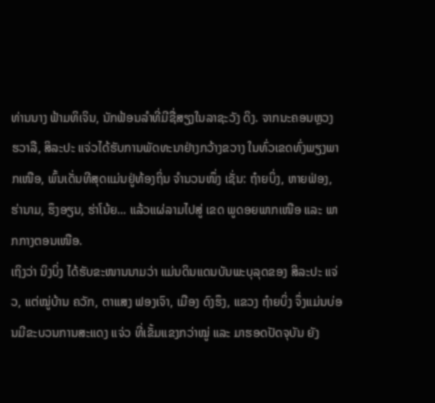ທ່ານນາງ ຟ້າມທິເຈິນ, ນັກຟ້ອນລຳທີ່ມີຊື່ສຽງໃນລາຊະວັງ ດິງ. ຈາກນະຄອນຫຼວງ ຮວາລື, ສິລະປະ ແຈ່ວໄດ້ຮັບການພັດທະນາຢ່າງກວ້າງຂວາງ ໃນທົ່ວເຂດທົ່ງພຽງພາກເໜືອ, ພົ້ນເດັ່ນທີສຸດແມ່ນຢູ່ທ້ອງຖິ່ນ ຈຳນວນໜຶ່ງ ເຊັ່ນ: ຖ໋າຍບິ່ງ, ຫາຍຟ່ອງ, ຮ່ານາມ, ຮຶງອຽນ, ຮ່າໂນ້ຍ... ແລ້ວແຜ່ລາມໄປສູ່ ເຂດ ພູດອຍພາກເໜືອ ແລະ ພາກກາງຕອນເໜືອ.
ເຖິງວ່າ ນິງບິ່ງ ໄດ້ຮັບຂະໜານນາມວ່າ ແມ່ນດິນແດນບັນພະບຸລຸດຂອງ ສິລະປະ ແຈ່ວ, ແຕ່ໝູ່ບ້ານ ຄວັກ, ຕາແສງ ຟອງເຈົາ, ເມືອງ ດົງຮຶງ, ແຂວງ ຖ໋າຍບິ່ງ ຈຶ່ງແມ່ນບ່ອນມີຂະບວນການສະແດງ ແຈ່ວ ທີ່ເຂັ້ມແຂງກວ່າໝູ່ ແລະ ມາຮອດປັດຈຸບັນ ຍັງ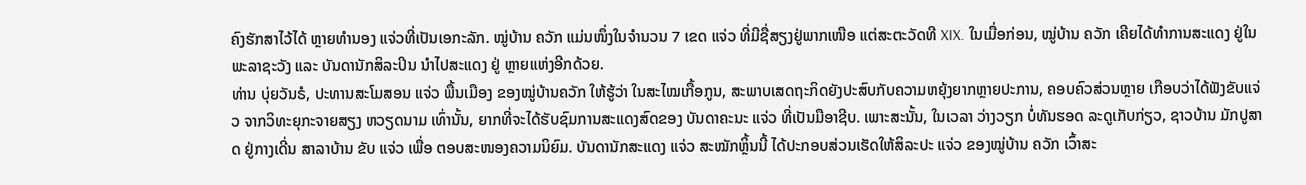ຄົງຮັກສາໄວ້ໄດ້ ຫຼາຍທຳນອງ ແຈ່ວທີ່ເປັນເອກະລັກ. ໝູ່ບ້ານ ຄວັກ ແມ່ນໜຶ່ງໃນຈຳນວນ 7 ເຂດ ແຈ່ວ ທີ່ມີຊື່ສຽງຢູ່ພາກເໜືອ ແຕ່ສະຕະວັດທີ XIX. ໃນເມື່ອກ່ອນ, ໝູ່ບ້ານ ຄວັກ ເຄີຍໄດ້ທຳການສະແດງ ຢູ່ໃນ ພະລາຊະວັງ ແລະ ບັນດານັກສິລະປິນ ນຳໄປສະແດງ ຢູ່ ຫຼາຍແຫ່ງອີກດ້ວຍ.
ທ່ານ ບຸ່ຍວັນຣໍ, ປະທານສະໂມສອນ ແຈ່ວ ພື້ນເມືອງ ຂອງໝູ່ບ້ານຄວັກ ໃຫ້ຮູ້ວ່າ ໃນສະໄໝເກື້ອກູນ, ສະພາບເສດຖະກິດຍັງປະສົບກັບຄວາມຫຍຸ້ງຍາກຫຼາຍປະການ, ຄອບຄົວສ່ວນຫຼາຍ ເກືອບວ່າໄດ້ຟັງຂັບແຈ່ວ ຈາກວິທະຍຸກະຈາຍສຽງ ຫວຽດນາມ ເທົ່ານັ້ນ, ຍາກທີ່ຈະໄດ້ຮັບຊົມການສະແດງສົດຂອງ ບັນດາຄະນະ ແຈ່ວ ທີ່ເປັນມືອາຊີບ. ເພາະສະນັ້ນ, ໃນເວລາ ວ່າງວຽກ ບໍ່ທັນຮອດ ລະດູເກັບກ່ຽວ, ຊາວບ້ານ ມັກປູສາດ ຢູ່ກາງເດີ່ນ ສາລາບ້ານ ຂັບ ແຈ່ວ ເພື່ອ ຕອບສະໜອງຄວາມນິຍົມ. ບັນດານັກສະແດງ ແຈ່ວ ສະໝັກຫຼິ້ນນີ້ ໄດ້ປະກອບສ່ວນເຮັດໃຫ້ສິລະປະ ແຈ່ວ ຂອງໝູ່ບ້ານ ຄວັກ ເວົ້າສະ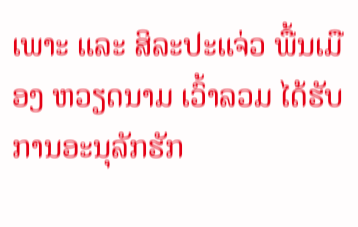ເພາະ ແລະ ສິລະປະແຈ່ວ ພື້ນເມືອງ ຫວຽດນາມ ເວົ້າລວມ ໄດ້ຮັບການອະນຸລັກຮັກ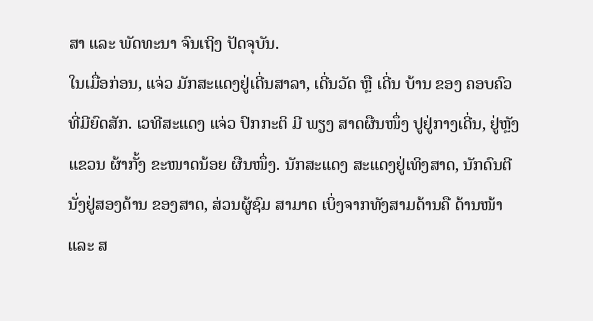ສາ ແລະ ພັດທະນາ ຈົນເຖິງ ປັດຈຸບັນ.
ໃນເມື່ອກ່ອນ, ແຈ່ວ ມັກສະແດງຢູ່ເດີ່ນສາລາ, ເດີ່ນວັດ ຫຼື ເດີ່ນ ບ້ານ ຂອງ ຄອບຄົວ ທີ່ມີຍົດສັກ. ເວທີສະແດງ ແຈ່ວ ປົກກະຕິ ມີ ພຽງ ສາດຜືນໜຶ່ງ ປູຢູ່ກາງເດີ່ນ, ຢູ່ຫຼັງແຂວນ ຜ້າກັ້ງ ຂະໜາດນ້ອຍ ຜືນໜຶ່ງ. ນັກສະແດງ ສະແດງຢູ່ເທິງສາດ, ນັກດົນຕີ ນັ່ງຢູ່ສອງດ້ານ ຂອງສາດ, ສ່ວນຜູ້ຊົມ ສາມາດ ເບິ່ງຈາກທັງສາມດ້ານຄື ດ້ານໜ້າ ແລະ ສ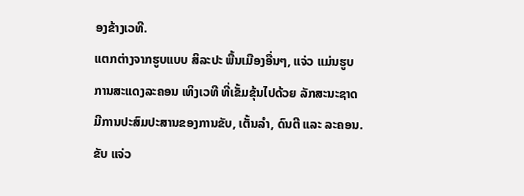ອງຂ້າງເວທີ.
ແຕກຕ່າງຈາກຮູບແບບ ສິລະປະ ພື້ນເມືອງອື່ນໆ, ແຈ່ວ ແມ່ນຮູບ ການສະແດງລະຄອນ ເທິງເວທີ ທີ່ເຂັ້ມຂຸ້ນໄປດ້ວຍ ລັກສະນະຊາດ ມີການປະສົມປະສານຂອງການຂັບ, ເຕັ້ນລໍາ, ດົນຕີ ແລະ ລະຄອນ. ຂັບ ແຈ່ວ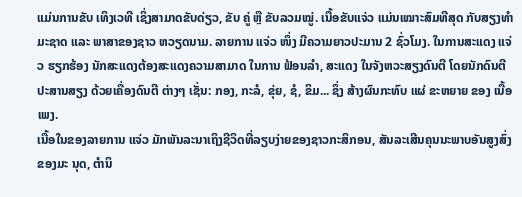ແມ່ນການຂັບ ເທິງເວທີ ເຊິ່ງສາມາດຂັບດ່ຽວ, ຂັບ ຄູ່ ຫຼື ຂັບລວມໝູ່. ເນື້ອຂັບແຈ່ວ ແມ່ນເໝາະສົມທີສຸດ ກັບສຽງທຳມະຊາດ ແລະ ພາສາຂອງຊາວ ຫວຽດນາມ. ລາຍການ ແຈ່ວ ໜຶ່ງ ມີຄວາມຍາວປະມານ 2 ຊົ່ວໂມງ. ໃນການສະແດງ ແຈ່ວ ຮຽກຮ້ອງ ນັກສະແດງຕ້ອງສະແດງຄວາມສາມາດ ໃນການ ຟ້ອນລຳ, ສະແດງ ໃນຈັງຫວະສຽງດົນຕີ ໂດຍນັກດົນຕີ ປະສານສຽງ ດ້ວຍເຄື່ອງດົນຕີ ຕ່າງໆ ເຊັ່ນ: ກອງ, ກະລໍ, ຂຸ່ຍ, ຊໍ, ຂິມ... ຊຶ່ງ ສ້າງຜົນກະທົບ ແຜ່ ຂະຫຍາຍ ຂອງ ເນື້ອເພງ.
ເນື້ອໃນຂອງລາຍການ ແຈ່ວ ມັກພັນລະນາເຖິງຊີວິດທີ່ລຽບງ່າຍຂອງຊາວກະສິກອນ, ສັນລະເສີນຄຸນນະພາບອັນສູງສົ່ງຂອງມະ ນຸດ, ຕຳນິ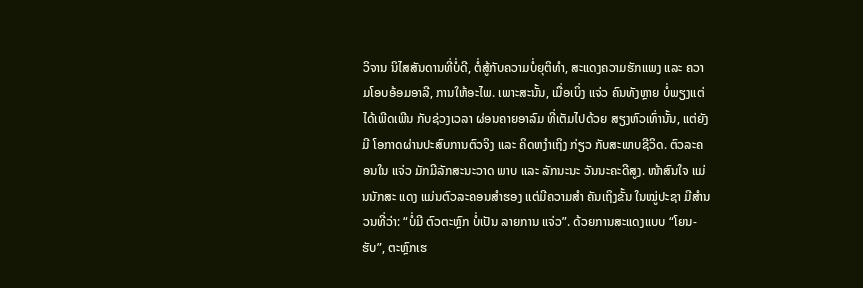ວິຈານ ນິໄສສັນດານທີ່ບໍ່ດີ, ຕໍ່ສູ້ກັບຄວາມບໍ່ຍຸຕິທຳ, ສະແດງຄວາມຮັກແພງ ແລະ ຄວາມໂອບອ້ອມອາລີ, ການໃຫ້ອະໄພ. ເພາະສະນັ້ນ, ເມື່ອເບິ່ງ ແຈ່ວ ຄົນທັງຫຼາຍ ບໍ່ພຽງແຕ່ ໄດ້ເພີດເພີນ ກັບຊ່ວງເວລາ ຜ່ອນຄາຍອາລົມ ທີ່ເຕັມໄປດ້ວຍ ສຽງຫົວເທົ່ານັ້ນ, ແຕ່ຍັງມີ ໂອກາດຜ່ານປະສົບການຕົວຈິງ ແລະ ຄິດຫງຳເຖິງ ກ່ຽວ ກັບສະພາບຊີວິດ. ຕົວລະຄອນໃນ ແຈ່ວ ມັກມີລັກສະນະວາດ ພາບ ແລະ ລັກນະນະ ວັນນະຄະດີສູງ. ໜ້າສົນໃຈ ແມ່ນນັກສະ ແດງ ແມ່ນຕົວລະຄອນສຳຮອງ ແຕ່ມີຄວາມສຳ ຄັນເຖິງຂັ້ນ ໃນໝູ່ປະຊາ ມີສຳນວນທີ່ວ່າ: “ບໍ່ມີ ຕົວຕະຫຼົກ ບໍ່ເປັນ ລາຍການ ແຈ່ວ”. ດ້ວຍການສະແດງແບບ “ໂຍນ-ຮັບ”, ຕະຫຼົກເຮ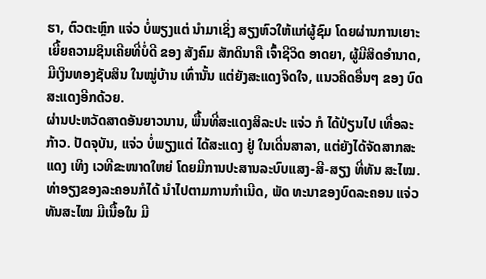ຮາ, ຕົວຕະຫຼົກ ແຈ່ວ ບໍ່ພຽງແຕ່ ນຳມາເຊິ່ງ ສຽງຫົວໃຫ້ແກ່ຜູ້ຊົມ ໂດຍຜ່ານການເຍາະເຍີ້ຍຄວາມຊິນເຄີຍທີ່ບໍ່ດີ ຂອງ ສັງຄົມ ສັກດິນາຄື ເຈົ້າຊີວິດ ອາດຍາ, ຜູ້ມີສິດອຳນາດ, ມີເງິນທອງຊັບສິນ ໃນໝູ່ບ້ານ ເທົ່ານັ້ນ ແຕ່ຍັງສະແດງຈິດໃຈ, ແນວຄິດອື່ນໆ ຂອງ ບົດສະແດງອີກດ້ວຍ.
ຜ່ານປະຫວັດສາດອັນຍາວນານ, ພື້ນທີ່ສະແດງສິລະປະ ແຈ່ວ ກໍ ໄດ້ປ່ຽນໄປ ເທື່ອລະກ້າວ. ປັດຈຸບັນ, ແຈ່ວ ບໍ່ພຽງແຕ່ ໄດ້ສະແດງ ຢູ່ ໃນເດີ່ນສາລາ, ແຕ່ຍັງໄດ້ຈັດສາກສະແດງ ເທິງ ເວທີຂະໜາດໃຫຍ່ ໂດຍມີການປະສານລະບົບແສງ-ສີ-ສຽງ ທີ່ທັນ ສະໄໝ. ທ່າອຽງຂອງລະຄອນກໍໄດ້ ນໍາໄປຕາມການກໍາເນີດ, ພັດ ທະນາຂອງບົດລະຄອນ ແຈ່ວ ທັນສະໄໝ ມີເນື້ອໃນ ມີ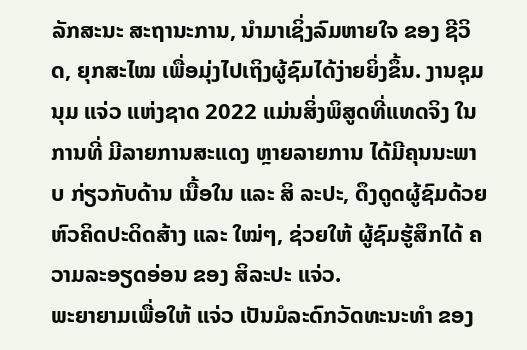ລັກສະນະ ສະຖານະການ, ນຳມາເຊິ່ງລົມຫາຍໃຈ ຂອງ ຊີວິດ, ຍຸກສະໄໝ ເພື່ອມຸ່ງໄປເຖິງຜູ້ຊົມໄດ້ງ່າຍຍິ່ງຂຶ້ນ. ງານຊຸມນຸມ ແຈ່ວ ແຫ່ງຊາດ 2022 ແມ່ນສິ່ງພິສູດທີ່ແທດຈິງ ໃນການທີ່ ມີລາຍການສະແດງ ຫຼາຍລາຍການ ໄດ້ມີຄຸນນະພາບ ກ່ຽວກັບດ້ານ ເນື້ອໃນ ແລະ ສິ ລະປະ, ດຶງດູດຜູ້ຊົມດ້ວຍຫົວຄິດປະດິດສ້າງ ແລະ ໃໝ່ໆ, ຊ່ວຍໃຫ້ ຜູ້ຊົມຮູ້ສຶກໄດ້ ຄວາມລະອຽດອ່ອນ ຂອງ ສິລະປະ ແຈ່ວ.
ພະຍາຍາມເພື່ອໃຫ້ ແຈ່ວ ເປັນມໍລະດົກວັດທະນະທໍາ ຂອງ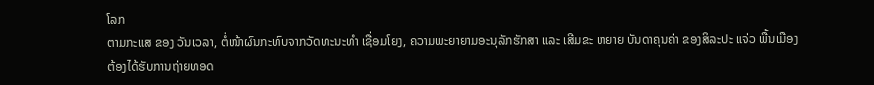ໂລກ
ຕາມກະແສ ຂອງ ວັນເວລາ, ຕໍ່ໜ້າຜົນກະທົບຈາກວັດທະນະທຳ ເຊື່ອມໂຍງ, ຄວາມພະຍາຍາມອະນຸລັກຮັກສາ ແລະ ເສີມຂະ ຫຍາຍ ບັນດາຄຸນຄ່າ ຂອງສິລະປະ ແຈ່ວ ພື້ນເມືອງ ຕ້ອງໄດ້ຮັບການຖ່າຍທອດ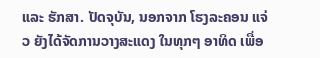ແລະ ຮັກສາ. ປັດຈຸບັນ, ນອກຈາກ ໂຮງລະຄອນ ແຈ່ວ ຍັງໄດ້ຈັດການວາງສະແດງ ໃນທຸກໆ ອາທິດ ເພື່ອ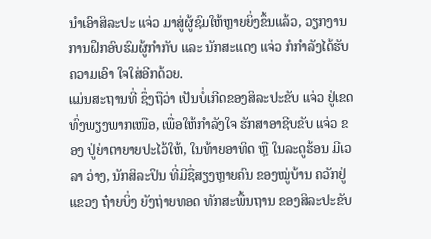ນຳເອົາສິລະປະ ແຈ່ວ ມາສູ່ຜູ້ຊົມໃຫ້ຫຼາຍຍິ່ງຂຶ້ນແລ້ວ, ວຽກງານການຝຶກອົບຮົມຜູ້ກຳກັບ ແລະ ນັກສະແດງ ແຈ່ວ ກໍກຳລັງໄດ້ຮັບຄວາມເອົາ ໃຈໃສ່ອີກດ້ວຍ.
ແມ່ນສະຖານທີ່ ຊຶ່ງຖືວ່າ ເປັນບໍ່ເກີດຂອງສິລະປະຂັບ ແຈ່ວ ຢູ່ເຂດ ທົ່ງພຽງພາກເໜືອ, ເພື່ອໃຫ້ກຳລັງໃຈ ຮັກສາອາຊີບຂັບ ແຈ່ວ ຂອງ ປູ່ຍ່າຕາຍາຍປະໄວ້ໃຫ້, ໃນທ້າຍອາທິດ ຫຼື ໃນລະດູຮ້ອນ ມີເວລາ ວ່າງ, ນັກສິລະປິນ ທີ່ມີຊື່ສຽງຫຼາຍຄົນ ຂອງໝູ່ບ້ານ ຄວັກຢູ່ ແຂວງ ຖ໋າຍບິ່ງ ຍັງຖ່າຍທອດ ທັກສະພື້ນຖານ ຂອງສິລະປະຂັບ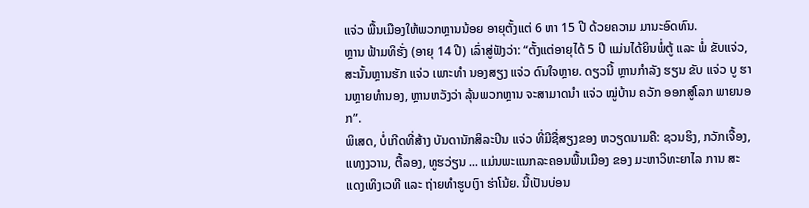ແຈ່ວ ພື້ນເມືອງໃຫ້ພວກຫຼານນ້ອຍ ອາຍຸຕັ້ງແຕ່ 6 ຫາ 15 ປີ ດ້ວຍຄວາມ ມານະອົດທົນ.
ຫຼານ ຟ້າມທິຮັ່ງ (ອາຍຸ 14 ປີ) ເລົ່າສູ່ຟັງວ່າ: “ຕັ້ງແຕ່ອາຍຸໄດ້ 5 ປີ ແມ່ນໄດ້ຍິນພໍ່ຕູ້ ແລະ ພໍ່ ຂັບແຈ່ວ, ສະນັ້ນຫຼານຮັກ ແຈ່ວ ເພາະທຳ ນອງສຽງ ແຈ່ວ ດົນໃຈຫຼາຍ. ດຽວນີ້ ຫຼານກຳລັງ ຮຽນ ຂັບ ແຈ່ວ ບູ ຮານຫຼາຍທຳນອງ, ຫຼານຫວັງວ່າ ລຸ້ນພວກຫຼານ ຈະສາມາດນໍາ ແຈ່ວ ໝູ່ບ້ານ ຄວັກ ອອກສູ່ໂລກ ພາຍນອກ”.
ພິເສດ, ບໍ່ເກີດທີ່ສ້າງ ບັນດານັກສິລະປິນ ແຈ່ວ ທີ່ມີຊື່ສຽງຂອງ ຫວຽດນາມຄື: ຊວນຮິງ, ກວັກເຈື້ອງ, ແທງງວານ, ຕື້ລອງ, ທູຮວ່ຽນ ... ແມ່ນພະແນກລະຄອນພື້ນເມືອງ ຂອງ ມະຫາວິທະຍາໄລ ການ ສະແດງເທິງເວທີ ແລະ ຖ່າຍທຳຮູບເງົາ ຮ່າໂນ້ຍ. ນີ້ເປັນບ່ອນ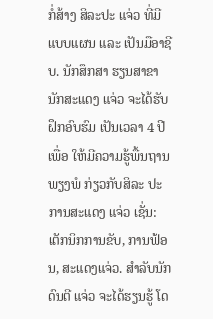ກໍ່ສ້າງ ສິລະປະ ແຈ່ວ ທີ່ມີແບບແຜນ ແລະ ເປັນມືອາຊີບ. ນັກສຶກສາ ຮຽນສາຂາ ນັກສະແດງ ແຈ່ວ ຈະໄດ້ຮັບຝຶກອົບຮົມ ເປັນເວລາ 4 ປີ ເພື່ອ ໃຫ້ມີຄວາມຮູ້ພື້ນຖານພຽງພໍ ກ່ຽວກັບສິລະ ປະ ການສະແດງ ແຈ່ວ ເຊັ່ນ: ເຕັກນິກການຂັບ, ການຟ້ອນ, ສະແດງແຈ່ວ. ສຳລັບນັກດົນຕີ ແຈ່ວ ຈະໄດ້ຮຽນຮູ້ ໂດ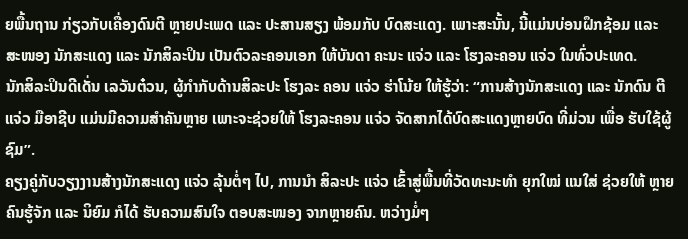ຍພື້ນຖານ ກ່ຽວກັບເຄື່ອງດົນຕີ ຫຼາຍປະເພດ ແລະ ປະສານສຽງ ພ້ອມກັບ ບົດສະແດງ. ເພາະສະນັ້ນ, ນີ້ແມ່ນບ່ອນຝຶກຊ້ອມ ແລະ ສະໜອງ ນັກສະແດງ ແລະ ນັກສິລະປິນ ເປັນຕົວລະຄອນເອກ ໃຫ້ບັນດາ ຄະນະ ແຈ່ວ ແລະ ໂຮງລະຄອນ ແຈ່ວ ໃນທົ່ວປະເທດ.
ນັກສິລະປິນດີເດັ່ນ ເລວັນຕ໋ວນ, ຜູ້ກຳກັບດ້ານສິລະປະ ໂຮງລະ ຄອນ ແຈ່ວ ຮ່າໂນ້ຍ ໃຫ້ຮູ້ວ່າ: “ການສ້າງນັກສະແດງ ແລະ ນັກດົນ ຕີ ແຈ່ວ ມືອາຊີບ ແມ່ນມີຄວາມສຳຄັນຫຼາຍ ເພາະຈະຊ່ວຍໃຫ້ ໂຮງລະຄອນ ແຈ່ວ ຈັດສາກໄດ້ບົດສະແດງຫຼາຍບົດ ທີ່ມ່ວນ ເພື່ອ ຮັບໃຊ້ຜູ້ຊົມ”.
ຄຽງຄູ່ກັບວຽງງານສ້າງນັກສະແດງ ແຈ່ວ ລຸ້ນຕໍ່ໆ ໄປ, ການນຳ ສິລະປະ ແຈ່ວ ເຂົ້າສູ່ພື້ນທີ່ວັດທະນະທຳ ຍຸກໃໝ່ ແນໃສ່ ຊ່ວຍໃຫ້ ຫຼາຍຄົນຮູ້ຈັກ ແລະ ນິຍົມ ກໍໄດ້ ຮັບຄວາມສົນໃຈ ຕອບສະໜອງ ຈາກຫຼາຍຄົນ. ຫວ່າງມໍ່ໆ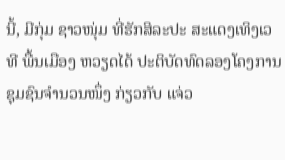ນີ້, ມີກຸ່ມ ຊາວໜຸ່ມ ທີ່ຮັກສິລະປະ ສະແດງເທິງເວທີ ພື້ນເມືອງ ຫວຽດໄດ້ ປະຕິບັດທົດລອງໂຄງການຊຸມຊົນຈຳນວນໜຶ່ງ ກ່ຽວກັບ ແຈ່ວ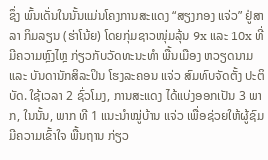ຊຶ່ງ ພົ້ນເດັ່ນໃນນັ້ນແມ່ນໂຄງການສະແດງ “ສຽງກອງ ແຈ່ວ” ຢູ່ສາລາ ກິມລຽນ (ຮ່າໂນ້ຍ) ໂດຍກຸ່ມຊາວໜຸ່ມລຸ້ນ 9x ແລະ 10x ທີ່ມີຄວາມຫຼົງໄຫຼ ກ່ຽວກັບວັດທະນະທຳ ພື້ນເມືອງ ຫວຽດນາມ ແລະ ບັນດານັກສິລະປິນ ໂຮງລະຄອນ ແຈ່ວ ສົມທົບຈັດຕັ້ງ ປະຕິບັດ. ໃຊ້ເວລາ 2 ຊົ່ວໂມງ, ການສະແດງ ໄດ້ແບ່ງອອກເປັນ 3 ພາກ, ໃນນັ້ນ, ພາກ ທີ 1 ແນະນຳໝູ່ບ້ານ ແຈ່ວ ເພື່ອຊ່ວຍໃຫ້ຜູ້ຊົມ ມີຄວາມເຂົ້າໃຈ ພື້ນຖານ ກ່ຽວ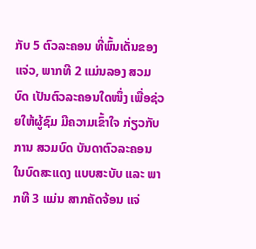ກັບ 5 ຕົວລະຄອນ ທີ່ພົ້ນເດັ່ນຂອງ ແຈ່ວ, ພາກທີ 2 ແມ່ນລອງ ສວມບົດ ເປັນຕົວລະຄອນໃດໜຶ່ງ ເພື່ອຊ່ວຍໃຫ້ຜູ້ຊົມ ມີຄວາມເຂົ້າໃຈ ກ່ຽວກັບການ ສວມບົດ ບັນດາຕົວລະຄອນ ໃນບົດສະແດງ ແບບສະບັບ ແລະ ພາກທີ 3 ແມ່ນ ສາກຄັດຈ້ອນ ແຈ່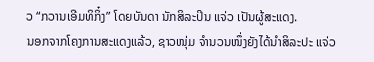ວ “ກວານເອີມທິກິ໋ງ” ໂດຍບັນດາ ນັກສິລະປິນ ແຈ່ວ ເປັນຜູ້ສະແດງ.
ນອກຈາກໂຄງການສະແດງແລ້ວ, ຊາວໜຸ່ມ ຈຳນວນໜຶ່ງຍັງໄດ້ນຳສິລະປະ ແຈ່ວ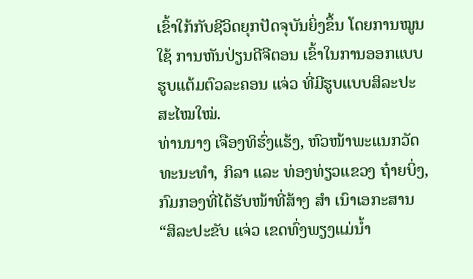ເຂົ້າໃກ້ກັບຊີວິດຍຸກປັດຈຸບັນຍິ່ງຂຶ້ນ ໂດຍການໝູນ ໃຊ້ ການຫັນປ່ຽນດີຈີຕອນ ເຂົ້າໃນການອອກແບບ ຮູບແຕ້ມຕົວລະຄອນ ແຈ່ວ ທີ່ມີຮູບແບບສິລະປະ ສະໄໝໃໝ່.
ທ່ານນາງ ເຈືອງທິຮົ່ງແຮ້ງ, ຫົວໜ້າພະແນກວັດທະນະທຳ, ກິລາ ແລະ ທ່ອງທ່ຽວແຂວງ ຖ໋າຍບິ່ງ, ກົມກອງທີ່ໄດ້ຮັບໜ້າທີ່ສ້າງ ສຳ ເນົາເອກະສານ “ສິລະປະຂັບ ແຈ່ວ ເຂດທົ່ງພຽງແມ່ນ້ຳ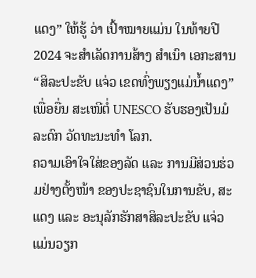ແດງ” ໃຫ້ຮູ້ ວ່າ ເປົ້າໝາຍແມ່ນ ໃນທ້າຍປີ 2024 ຈະສຳເລັດການສ້າງ ສຳເນົາ ເອກະສານ “ສິລະປະຂັບ ແຈ່ວ ເຂດທົ່ງພຽງແມ່ນ້ຳແດງ” ເພື່ອຍື່ນ ສະເໜີຕໍ່ UNESCO ຮັບຮອງເປັນມໍລະດົກ ວັດທະນະທຳ ໂລກ.
ຄວາມເອົາໃຈໃສ່ຂອງລັດ ແລະ ການມີສ່ວນຮ່ວມຢ່າງຕັ້ງໜ້າ ຂອງປະຊາຊົນໃນການຂັບ, ສະແດງ ແລະ ອະນຸລັກຮັກສາສິລະປະຂັບ ແຈ່ວ ແມ່ນວຽກ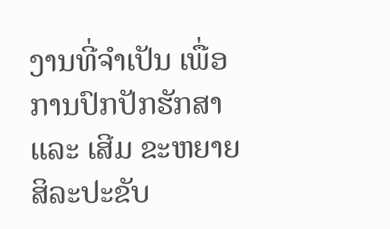ງານທີ່ຈຳເປັນ ເພື່ອການປົກປັກຮັກສາ ແລະ ເສີມ ຂະຫຍາຍສິລະປະຂັບ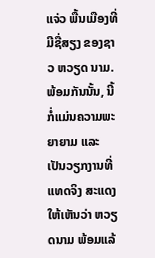ແຈ່ວ ພື້ນເມືອງທີ່ມີຊື່ສຽງ ຂອງຊາວ ຫວຽດ ນາມ. ພ້ອມກັນນັ້ນ, ນີ້ກໍ່ແມ່ນຄວາມພະຍາຍາມ ແລະ ເປັນວຽກງານທີ່ແທດຈິງ ສະແດງໃຫ້ເຫັນວ່າ ຫວຽດນາມ ພ້ອມແລ້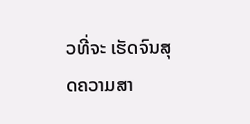ວທີ່ຈະ ເຮັດຈົນສຸດຄວາມສາ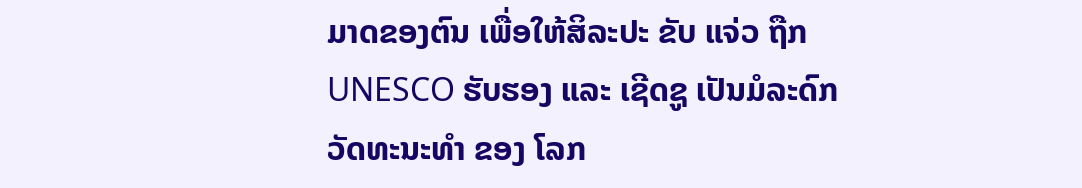ມາດຂອງຕົນ ເພື່ອໃຫ້ສິລະປະ ຂັບ ແຈ່ວ ຖືກ UNESCO ຮັບຮອງ ແລະ ເຊີດຊູ ເປັນມໍລະດົກວັດທະນະທຳ ຂອງ ໂລກ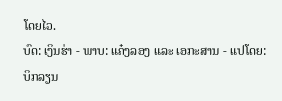ໂດຍໄວ.
ບົດ: ເງິນຮ່າ - ພາບ: ແຄ໋ງລອງ ແລະ ເອກະສານ - ແປໂດຍ: ບິກລຽນ